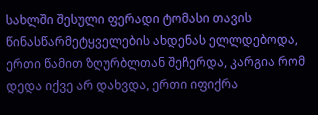სახლში შესული ფერადი ტომასი თავის წინასწარმეტყველების ახდენას ელლდებოდა, ერთი წამით ზღურბლთან შეჩერდა, კარგია რომ დედა იქვე არ დახვდა, ერთი იფიქრა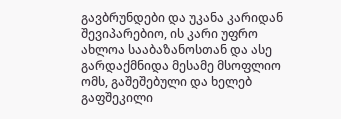გავბრუნდები და უკანა კარიდან შევიპარებიო, ის კარი უფრო ახლოა სააბაზანოსთან და ასე გარდაქმნიდა მესამე მსოფლიო ომს, გაშეშებული და ხელებ გაფშეკილი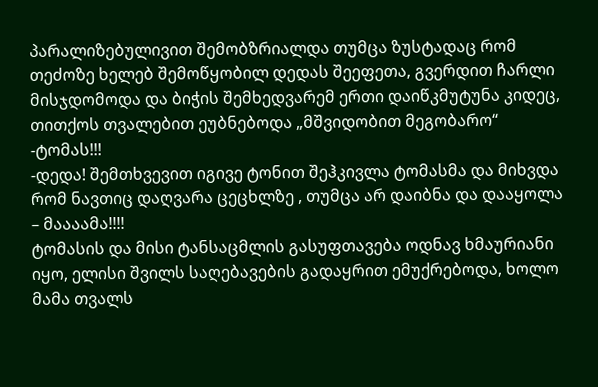პარალიზებულივით შემობზრიალდა თუმცა ზუსტადაც რომ თეძოზე ხელებ შემოწყობილ დედას შეეფეთა, გვერდით ჩარლი მისჯდომოდა და ბიჭის შემხედვარემ ერთი დაიწკმუტუნა კიდეც, თითქოს თვალებით ეუბნებოდა „მშვიდობით მეგობარო“
-ტომას!!!
-დედა! შემთხვევით იგივე ტონით შეჰკივლა ტომასმა და მიხვდა რომ ნავთიც დაღვარა ცეცხლზე , თუმცა არ დაიბნა და დააყოლა
– მაააამა!!!!
ტომასის და მისი ტანსაცმლის გასუფთავება ოდნავ ხმაურიანი იყო, ელისი შვილს საღებავების გადაყრით ემუქრებოდა, ხოლო მამა თვალს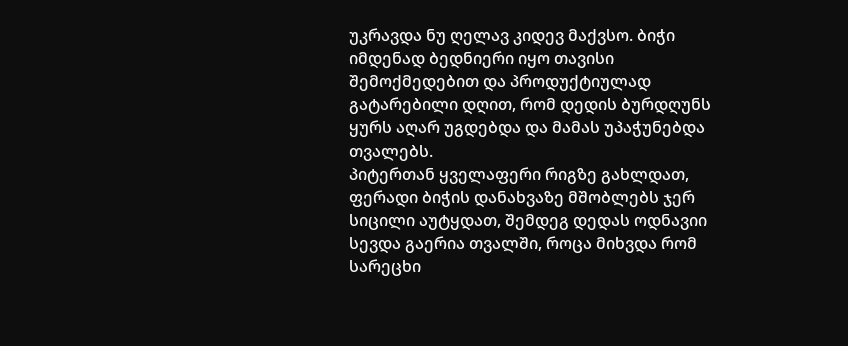უკრავდა ნუ ღელავ კიდევ მაქვსო. ბიჭი იმდენად ბედნიერი იყო თავისი შემოქმედებით და პროდუქტიულად გატარებილი დღით, რომ დედის ბურდღუნს ყურს აღარ უგდებდა და მამას უპაჭუნებდა თვალებს.
პიტერთან ყველაფერი რიგზე გახლდათ, ფერადი ბიჭის დანახვაზე მშობლებს ჯერ სიცილი აუტყდათ, შემდეგ დედას ოდნავიი სევდა გაერია თვალში, როცა მიხვდა რომ სარეცხი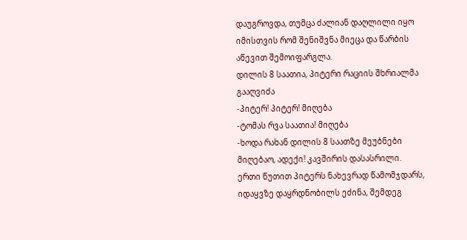დაუგროვდა, თუმცა ძალიან დაღლილი იყო იმისთვის რომ შენიშვნა მიეცა და წარბის აწევით შემოიფარგლა.
დილის 8 საათია, პიტერი რაციის შხრიალმა გააღვიძა
-პიტერ! პიტერ! მიღება
-ტომას რვა საათია! მიღება
-ხოდა რახან დილის 8 საათზე მეუბნები მიღებაო, ადექი! კავშირის დასასრილი.
ერთი წუთით პიტერს ნახევრად წამომჯდარს, იდაყვზე დაყრდნობილს ეძინა, შემდეგ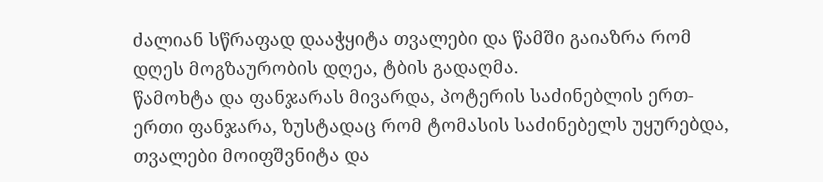ძალიან სწრაფად დააჭყიტა თვალები და წამში გაიაზრა რომ დღეს მოგზაურობის დღეა, ტბის გადაღმა.
წამოხტა და ფანჯარას მივარდა, პოტერის საძინებლის ერთ-ერთი ფანჯარა, ზუსტადაც რომ ტომასის საძინებელს უყურებდა, თვალები მოიფშვნიტა და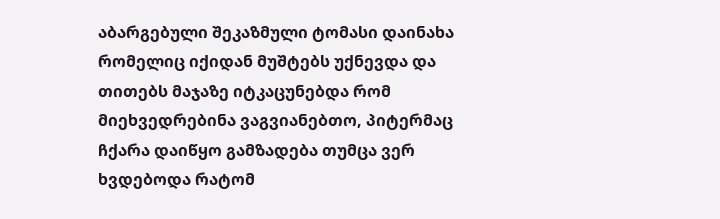აბარგებული შეკაზმული ტომასი დაინახა რომელიც იქიდან მუშტებს უქნევდა და თითებს მაჯაზე იტკაცუნებდა რომ მიეხვედრებინა ვაგვიანებთო, პიტერმაც ჩქარა დაიწყო გამზადება თუმცა ვერ ხვდებოდა რატომ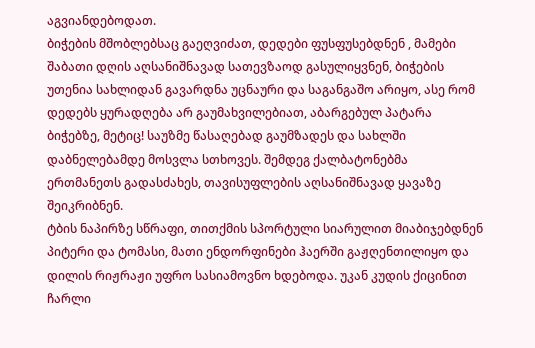აგვიანდებოდათ.
ბიჭების მშობლებსაც გაეღვიძათ, დედები ფუსფუსებდნენ , მამები შაბათი დღის აღსანიშნავად სათევზაოდ გასულიყვნენ, ბიჭების უთენია სახლიდან გავარდნა უცნაური და საგანგაშო არიყო, ასე რომ დედებს ყურადღება არ გაუმახვილებიათ, აბარგებულ პატარა ბიჭებზე, მეტიც! საუზმე წასაღებად გაუმზადეს და სახლში დაბნელებამდე მოსვლა სთხოვეს. შემდეგ ქალბატონებმა ერთმანეთს გადასძახეს, თავისუფლების აღსანიშნავად ყავაზე შეიკრიბნენ.
ტბის ნაპირზე სწრაფი, თითქმის სპორტული სიარულით მიაბიჯებდნენ პიტერი და ტომასი, მათი ენდორფინები ჰაერში გაჟღენთილიყო და დილის რიჟრაჟი უფრო სასიამოვნო ხდებოდა. უკან კუდის ქიცინით ჩარლი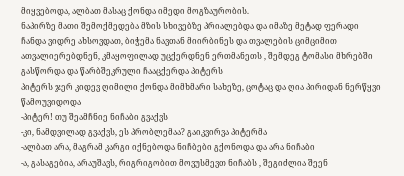მიყვებოდა, ალბათ მასაც ქონდა იმედი მოგზაურობის.
ნაპირზე მათი შემოქმედება მზის სხივებზე პრიალებდა და იმაზე მეტად ფერადი ჩანდა ვიდრე ახსოვდათ, ბიჭემა ნავთან მიირბინეს და თვალების ციმციმით ათვალიერებდნენ, კმაყოფილად უცქერდნენ ერთმანეთს , შემდეგ ტომასი მხრებში გასწორდა და წარბშეკრული ჩააცქერდა პიტერს
პიტერს ჯერ კიდევ ღიმილი ქონდა მიმხმარი სახეზე, ცოტაც და ღია პირიდან ნერწყვი წამოუვიდოდა
-პიტერ! თუ შეამჩნიე ნიჩაბი გვაქვს
-კი, ნამდვილად გვაქვს, ეს პრობლემაა? გაიკვირვა პიტერმა
-ალბათ არა, მაგრამ კარგი იქნებოდა ნიჩბები გქონოდა და არა ნიჩაბი
-ა, გასაგებია, არაუშავს, რიგრიგობით მოვუსმევთ ნიჩაბს , შეგიძლია შეენ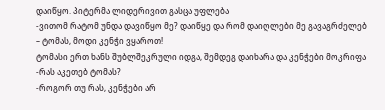დაიწყო. პიტერმა ლიდერივით გასცა უფლება
-ვითომ რატომ უნდა დავიწყო მე? დაიწყე და რომ დაიღლები მე გავაგრძელებ
– ტომას, მოდი კენჭი ვყაროთ!
ტომასი ერთ ხანს შუბლშეკრული იდგა, შემდეგ დაიხარა და კენჭები მოკრიფა
-რას აკეთებ ტომას?
-როგორ თუ რას, კენჭები არ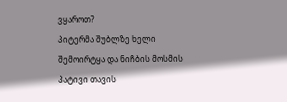ვყაროთ?
პიტერმა შუბლზე ხელი შემოირტყა და ნიჩბის მოსმის პატივი თავის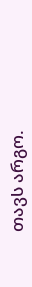თავს არგო.